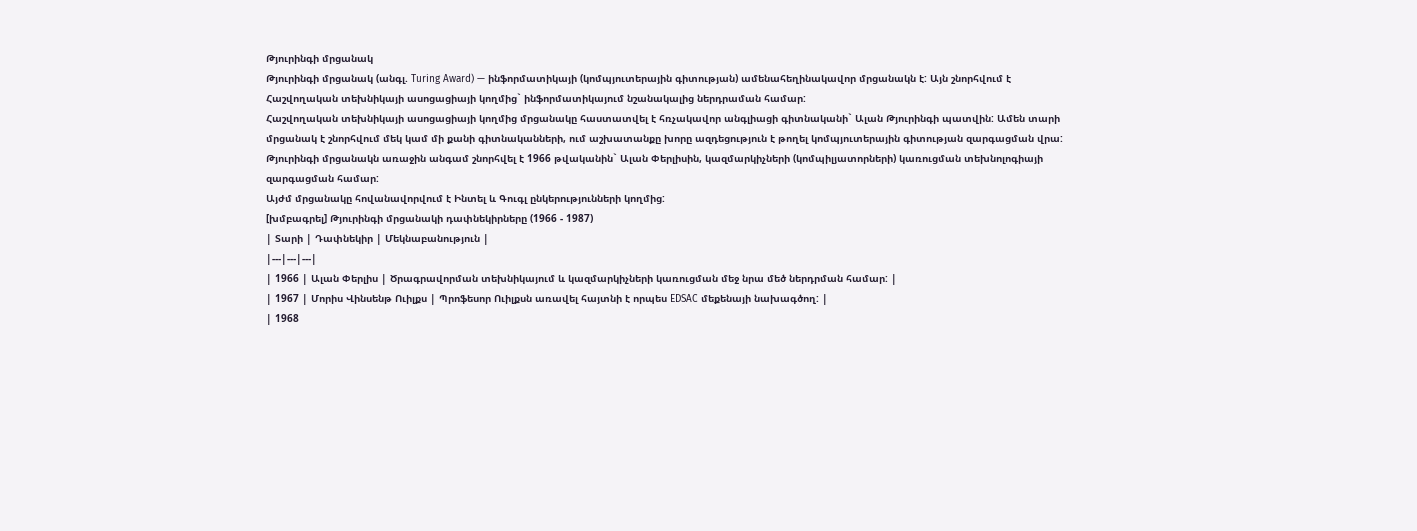Թյուրինգի մրցանակ
Թյուրինգի մրցանակ (անգլ. Turing Award) — ինֆորմատիկայի (կոմպյուտերային գիտության) ամենահեղինակավոր մրցանակն է: Այն շնորհվում է Հաշվողական տեխնիկայի ասոցացիայի կողմից` ինֆորմատիկայում նշանակալից ներդրաման համար:
Հաշվողական տեխնիկայի ասոցացիայի կողմից մրցանակը հաստատվել է հռչակավոր անգլիացի գիտնականի` Ալան Թյուրինգի պատվին: Ամեն տարի մրցանակ է շնորհվում մեկ կամ մի քանի գիտնականների, ում աշխատանքը խորը ազդեցություն է թողել կոմպյուտերային գիտության զարգացման վրա: Թյուրինգի մրցանակն առաջին անգամ շնորհվել է 1966 թվականին` Ալան Փերլիսին, կազմարկիչների (կոմպիլյատորների) կառուցման տեխնոլոգիայի զարգացման համար:
Այժմ մրցանակը հովանավորվում է Ինտել և Գուգլ ընկերությունների կողմից:
[խմբագրել] Թյուրինգի մրցանակի դափնեկիրները (1966 - 1987)
| Տարի | Դափնեկիր | Մեկնաբանություն |
|---|---|---|
| 1966 | Ալան Փերլիս | Ծրագրավորման տեխնիկայում և կազմարկիչների կառուցման մեջ նրա մեծ ներդրման համար: |
| 1967 | Մորիս Վինսենթ Ուիլքս | Պրոֆեսոր Ուիլքսն առավել հայտնի է որպես EDSAC մեքենայի նախագծող: |
| 1968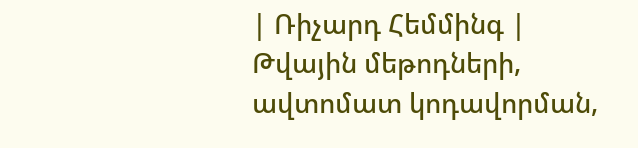| Ռիչարդ Հեմմինգ | Թվային մեթոդների, ավտոմատ կոդավորման,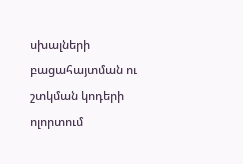սխալների բացահայտման ու շտկման կոդերի ոլորտում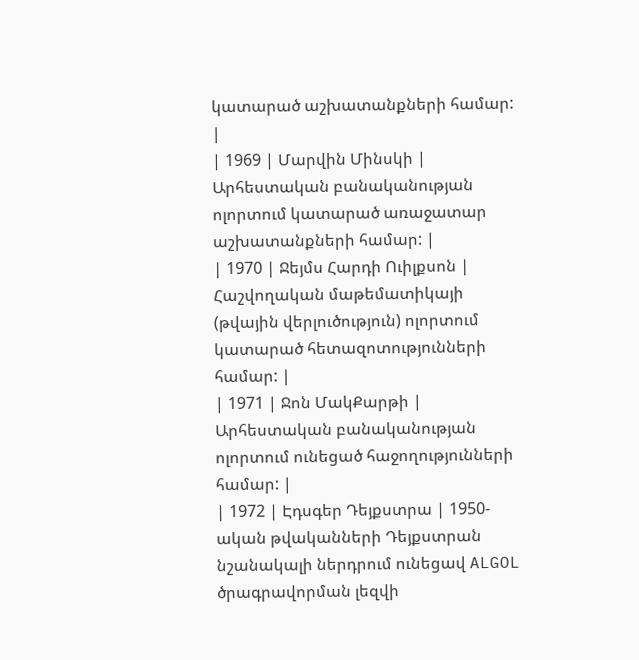կատարած աշխատանքների համար: |
| 1969 | Մարվին Մինսկի | Արհեստական բանականության ոլորտում կատարած առաջատար աշխատանքների համար: |
| 1970 | Ջեյմս Հարդի Ուիլքսոն | Հաշվողական մաթեմատիկայի (թվային վերլուծություն) ոլորտում կատարած հետազոտությունների համար: |
| 1971 | Ջոն ՄակՔարթի | Արհեստական բանականության ոլորտում ունեցած հաջողությունների համար: |
| 1972 | Էդսգեր Դեյքստրա | 1950-ական թվականների Դեյքստրան նշանակալի ներդրում ունեցավ ALGOL ծրագրավորման լեզվի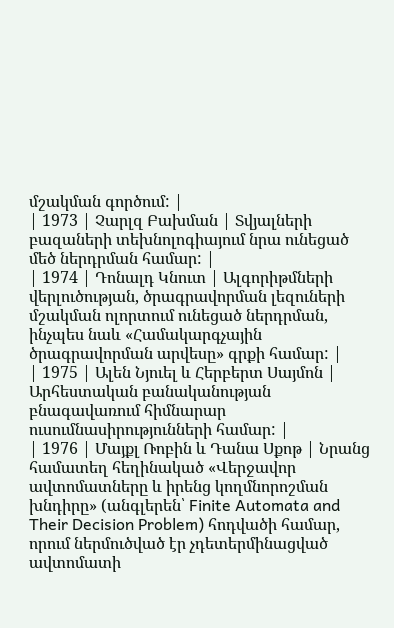մշակման գործում: |
| 1973 | Չարլզ Բախման | Տվյալների բազաների տեխնոլոգիայում նրա ունեցած մեծ ներդրման համար: |
| 1974 | Դոնալդ Կնուտ | Ալգորիթմների վերլուծության, ծրագրավորման լեզուների մշակման ոլորտում ունեցած ներդրման, ինչպես նաև «Համակարգչային ծրագրավորման արվեսը» գրքի համար: |
| 1975 | Ալեն Նյուել և Հերբերտ Սայմոն | Արհեստական բանականության բնագավառում հիմնարար ուսումնասիրությունների համար: |
| 1976 | Մայքլ Ռոբին և Դանա Սքոթ | Նրանց համատեղ հեղինակած «Վերջավոր ավտոմատները և իրենց կողմնորոշման խնդիրը» (անգլերեն՝ Finite Automata and Their Decision Problem) հոդվածի համար, որում ներմուծված էր չդետերմինացված ավտոմատի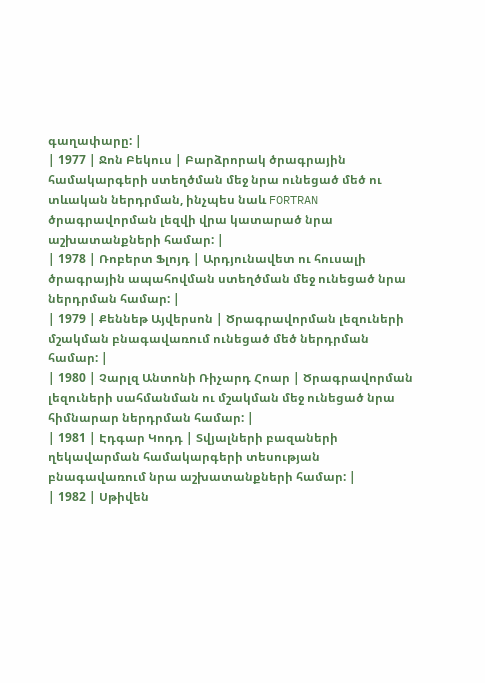գաղափարը: |
| 1977 | Ջոն Բեկուս | Բարձրորակ ծրագրային համակարգերի ստեղծման մեջ նրա ունեցած մեծ ու տևական ներդրման, ինչպես նաև FORTRAN ծրագրավորման լեզվի վրա կատարած նրա աշխատանքների համար: |
| 1978 | Ռոբերտ Ֆլոյդ | Արդյունավետ ու հուսալի ծրագրային ապահովման ստեղծման մեջ ունեցած նրա ներդրման համար: |
| 1979 | Քեննեթ Այվերսոն | Ծրագրավորման լեզուների մշակման բնագավառում ունեցած մեծ ներդրման համար: |
| 1980 | Չարլզ Անտոնի Ռիչարդ Հոար | Ծրագրավորման լեզուների սահմանման ու մշակման մեջ ունեցած նրա հիմնարար ներդրման համար: |
| 1981 | Էդգար Կոդդ | Տվյալների բազաների ղեկավարման համակարգերի տեսության բնագավառում նրա աշխատանքների համար: |
| 1982 | Սթիվեն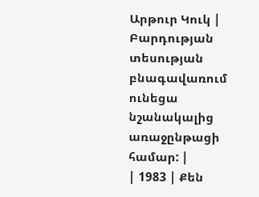Արթուր Կուկ | Բարդության տեսության բնագավառում ունեցա նշանակալից առաջընթացի համար: |
| 1983 | Քեն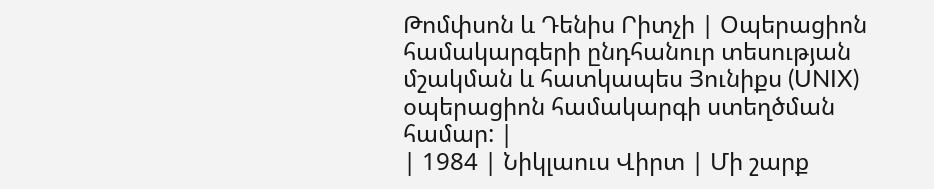Թոմփսոն և Դենիս Րիտչի | Օպերացիոն համակարգերի ընդհանուր տեսության մշակման և հատկապես Յունիքս (UNIX) օպերացիոն համակարգի ստեղծման համար: |
| 1984 | Նիկլաուս Վիրտ | Մի շարք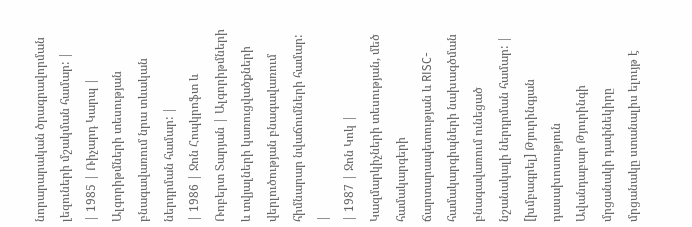նորարարական ծրագրավորման լեզուների մշակման համար: |
| 1985 | Ռիչարդ Կարպ | Ալգորիթմների տեսության բնագավառում նրա տևական ներդրման համար: |
| 1986 | Ջոն Հոպկրոֆտ և Ռոբերտ Տարյան | Ալգորիթմների և տվյալների կառուցվածքների վերլուծության բնագավառում հիմնարար նվաճումների համար: |
| 1987 | Ջոն Կոկ | Կազմարկիչների տեսության, մեծ համակարգերի ճարտարապետության և RISC-համակարգիպների նախագծման բնագավառում ունեցած նշանակալի ներդրման համար: |
[խմբագրել] Թյուրինգյան դասախոսություն
Ավանդաբար Թյուրինգի մրցանակի դափնեկիրը մրցանակը ստանալիս ելույթ է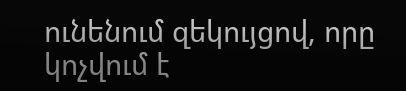ունենում զեկույցով, որը կոչվում է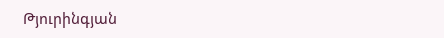Թյուրինգյան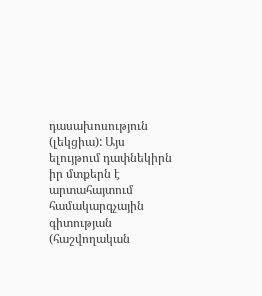դասախոսություն (լեկցիա): Այս ելույթում դափնեկիրն իր մտքերն է արտահայտում համակարգչային գիտության (հաշվողական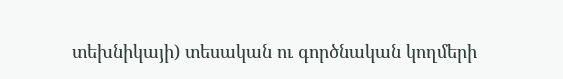տեխնիկայի) տեսական ու գործնական կողմերի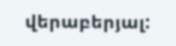վերաբերյալ: